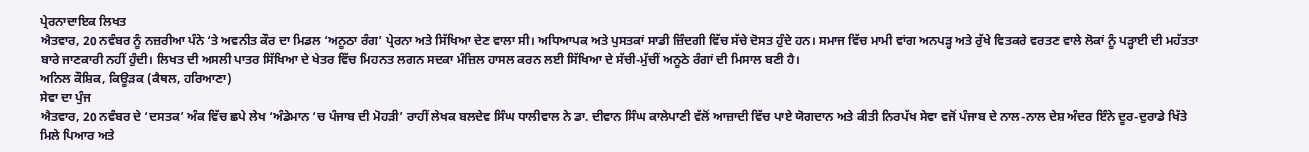ਪ੍ਰੇਰਨਾਦਾਇਕ ਲਿਖਤ
ਐਤਵਾਰ, 20 ਨਵੰਬਰ ਨੂੰ ਨਜ਼ਰੀਆ ਪੰਨੇ ‘ਤੇ ਅਵਨੀਤ ਕੌਰ ਦਾ ਮਿਡਲ ‘ਅਨੂਠਾ ਰੰਗ’ ਪ੍ਰੇਰਨਾ ਅਤੇ ਸਿੱਖਿਆ ਦੇਣ ਵਾਲਾ ਸੀ। ਅਧਿਆਪਕ ਅਤੇ ਪੁਸਤਕਾਂ ਸਾਡੀ ਜ਼ਿੰਦਗੀ ਵਿੱਚ ਸੱਚੇ ਦੋਸਤ ਹੁੰਦੇ ਹਨ। ਸਮਾਜ ਵਿੱਚ ਮਾਮੀ ਵਾਂਗ ਅਨਪੜ੍ਹ ਅਤੇ ਰੁੱਖੇ ਵਿਤਕਰੇ ਵਰਤਣ ਵਾਲੇ ਲੋਕਾਂ ਨੂੰ ਪੜ੍ਹਾਈ ਦੀ ਮਹੱਤਤਾ ਬਾਰੇ ਜਾਣਕਾਰੀ ਨਹੀਂ ਹੁੰਦੀ। ਲਿਖਤ ਦੀ ਅਸਲੀ ਪਾਤਰ ਸਿੱਖਿਆ ਦੇ ਖੇਤਰ ਵਿੱਚ ਮਿਹਨਤ ਲਗਨ ਸਦਕਾ ਮੰਜ਼ਿਲ ਹਾਸਲ ਕਰਨ ਲਈ ਸਿੱਖਿਆ ਦੇ ਸੱਚੀ-ਮੁੱਚੀਂ ਅਨੂਠੇ ਰੰਗਾਂ ਦੀ ਮਿਸਾਲ ਬਣੀ ਹੈ।
ਅਨਿਲ ਕੌਸ਼ਿਕ, ਕਿਊੜਕ (ਕੈਥਲ, ਹਰਿਆਣਾ)
ਸੇਵਾ ਦਾ ਪੁੰਜ
ਐਤਵਾਰ, 20 ਨਵੰਬਰ ਦੇ ‘ਦਸਤਕ’ ਅੰਕ ਵਿੱਚ ਛਪੇ ਲੇਖ ‘ਅੰਡੇਮਾਨ ‘ਚ ਪੰਜਾਬ ਦੀ ਮੋਹੜੀ’ ਰਾਹੀਂ ਲੇਖਕ ਬਲਦੇਵ ਸਿੰਘ ਧਾਲੀਵਾਲ ਨੇ ਡਾ. ਦੀਵਾਨ ਸਿੰਘ ਕਾਲੇਪਾਣੀ ਵੱਲੋਂ ਆਜ਼ਾਦੀ ਵਿੱਚ ਪਾਏ ਯੋਗਦਾਨ ਅਤੇ ਕੀਤੀ ਨਿਰਪੱਖ ਸੇਵਾ ਵਜੋਂ ਪੰਜਾਬ ਦੇ ਨਾਲ-ਨਾਲ ਦੇਸ਼ ਅੰਦਰ ਇੰਨੇ ਦੂਰ-ਦੁਰਾਡੇ ਖਿੱਤੇ ਮਿਲੇ ਪਿਆਰ ਅਤੇ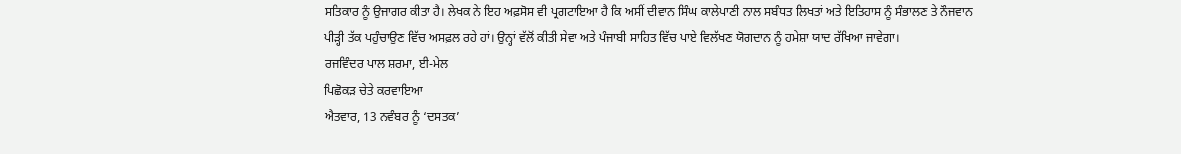ਸਤਿਕਾਰ ਨੂੰ ਉਜਾਗਰ ਕੀਤਾ ਹੈ। ਲੇਖਕ ਨੇ ਇਹ ਅਫ਼ਸੋਸ ਵੀ ਪ੍ਰਗਟਾਇਆ ਹੈ ਕਿ ਅਸੀਂ ਦੀਵਾਨ ਸਿੰਘ ਕਾਲੇਪਾਣੀ ਨਾਲ ਸਬੰਧਤ ਲਿਖਤਾਂ ਅਤੇ ਇਤਿਹਾਸ ਨੂੰ ਸੰਭਾਲਣ ਤੇ ਨੌਜਵਾਨ ਪੀੜ੍ਹੀ ਤੱਕ ਪਹੁੰਚਾਉਣ ਵਿੱਚ ਅਸਫ਼ਲ ਰਹੇ ਹਾਂ। ਉਨ੍ਹਾਂ ਵੱਲੋਂ ਕੀਤੀ ਸੇਵਾ ਅਤੇ ਪੰਜਾਬੀ ਸਾਹਿਤ ਵਿੱਚ ਪਾਏ ਵਿਲੱਖਣ ਯੋਗਦਾਨ ਨੂੰ ਹਮੇਸ਼ਾ ਯਾਦ ਰੱਖਿਆ ਜਾਵੇਗਾ।
ਰਜਵਿੰਦਰ ਪਾਲ ਸ਼ਰਮਾ, ਈ-ਮੇਲ
ਪਿਛੋਕੜ ਚੇਤੇ ਕਰਵਾਇਆ
ਐਤਵਾਰ, 13 ਨਵੰਬਰ ਨੂੰ ‘ਦਸਤਕ’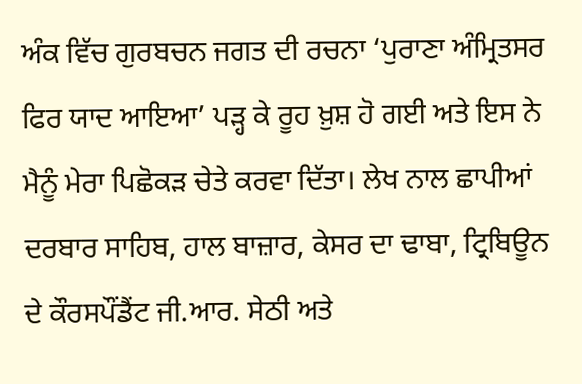ਅੰਕ ਵਿੱਚ ਗੁਰਬਚਨ ਜਗਤ ਦੀ ਰਚਨਾ ‘ਪੁਰਾਣਾ ਅੰਮ੍ਰਿਤਸਰ ਫਿਰ ਯਾਦ ਆਇਆ’ ਪੜ੍ਹ ਕੇ ਰੂਹ ਖ਼ੁਸ਼ ਹੋ ਗਈ ਅਤੇ ਇਸ ਨੇ ਮੈਨੂੰ ਮੇਰਾ ਪਿਛੋਕੜ ਚੇਤੇ ਕਰਵਾ ਦਿੱਤਾ। ਲੇਖ ਨਾਲ ਛਾਪੀਆਂ ਦਰਬਾਰ ਸਾਹਿਬ, ਹਾਲ ਬਾਜ਼ਾਰ, ਕੇਸਰ ਦਾ ਢਾਬਾ, ਟ੍ਰਿਬਿਊਨ ਦੇ ਕੌਰਸਪੌਂਡੈਂਟ ਜੀ.ਆਰ. ਸੇਠੀ ਅਤੇ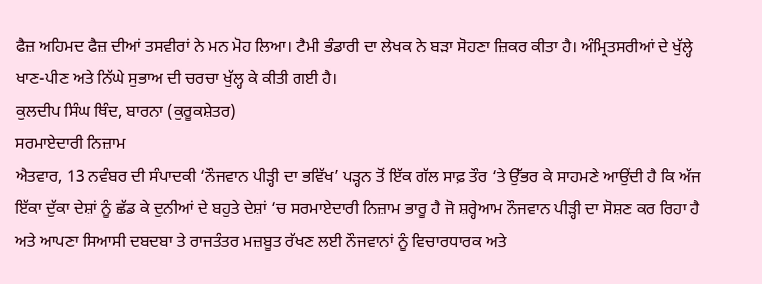ਫੈਜ਼ ਅਹਿਮਦ ਫੈਜ਼ ਦੀਆਂ ਤਸਵੀਰਾਂ ਨੇ ਮਨ ਮੋਹ ਲਿਆ। ਟੈਮੀ ਭੰਡਾਰੀ ਦਾ ਲੇਖਕ ਨੇ ਬੜਾ ਸੋਹਣਾ ਜ਼ਿਕਰ ਕੀਤਾ ਹੈ। ਅੰਮ੍ਰਿਤਸਰੀਆਂ ਦੇ ਖੁੱਲ੍ਹੇ ਖਾਣ-ਪੀਣ ਅਤੇ ਨਿੱਘੇ ਸੁਭਾਅ ਦੀ ਚਰਚਾ ਖੁੱਲ੍ਹ ਕੇ ਕੀਤੀ ਗਈ ਹੈ।
ਕੁਲਦੀਪ ਸਿੰਘ ਥਿੰਦ, ਬਾਰਨਾ (ਕੁਰੂਕਸ਼ੇਤਰ)
ਸਰਮਾਏਦਾਰੀ ਨਿਜ਼ਾਮ
ਐਤਵਾਰ, 13 ਨਵੰਬਰ ਦੀ ਸੰਪਾਦਕੀ ‘ਨੌਜਵਾਨ ਪੀੜ੍ਹੀ ਦਾ ਭਵਿੱਖ’ ਪੜ੍ਹਨ ਤੋਂ ਇੱਕ ਗੱਲ ਸਾਫ਼ ਤੌਰ ‘ਤੇ ਉੱਭਰ ਕੇ ਸਾਹਮਣੇ ਆਉਂਦੀ ਹੈ ਕਿ ਅੱਜ ਇੱਕਾ ਦੁੱਕਾ ਦੇਸ਼ਾਂ ਨੂੰ ਛੱਡ ਕੇ ਦੁਨੀਆਂ ਦੇ ਬਹੁਤੇ ਦੇਸ਼ਾਂ ‘ਚ ਸਰਮਾਏਦਾਰੀ ਨਿਜ਼ਾਮ ਭਾਰੂ ਹੈ ਜੋ ਸ਼ਰ੍ਹੇਆਮ ਨੌਜਵਾਨ ਪੀੜ੍ਹੀ ਦਾ ਸੋਸ਼ਣ ਕਰ ਰਿਹਾ ਹੈ ਅਤੇ ਆਪਣਾ ਸਿਆਸੀ ਦਬਦਬਾ ਤੇ ਰਾਜਤੰਤਰ ਮਜ਼ਬੂਤ ਰੱਖਣ ਲਈ ਨੌਜਵਾਨਾਂ ਨੂੰ ਵਿਚਾਰਧਾਰਕ ਅਤੇ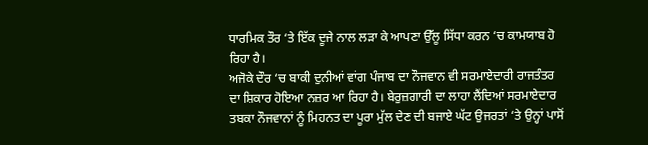ਧਾਰਮਿਕ ਤੌਰ ‘ਤੇ ਇੱਕ ਦੂਜੇ ਨਾਲ ਲੜਾ ਕੇ ਆਪਣਾ ਉੱਲੂ ਸਿੱਧਾ ਕਰਨ ‘ਚ ਕਾਮਯਾਬ ਹੋ ਰਿਹਾ ਹੈ।
ਅਜੋਕੇ ਦੌਰ ‘ਚ ਬਾਕੀ ਦੁਨੀਆਂ ਵਾਂਗ ਪੰਜਾਬ ਦਾ ਨੌਜਵਾਨ ਵੀ ਸਰਮਾਏਦਾਰੀ ਰਾਜਤੰਤਰ ਦਾ ਸ਼ਿਕਾਰ ਹੋਇਆ ਨਜ਼ਰ ਆ ਰਿਹਾ ਹੈ। ਬੇਰੁਜ਼ਗਾਰੀ ਦਾ ਲਾਹਾ ਲੈਂਦਿਆਂ ਸਰਮਾਏਦਾਰ ਤਬਕਾ ਨੌਜਵਾਨਾਂ ਨੂੰ ਮਿਹਨਤ ਦਾ ਪੂਰਾ ਮੁੱਲ ਦੇਣ ਦੀ ਬਜਾਏ ਘੱਟ ਉਜਰਤਾਂ ‘ਤੇ ਉਨ੍ਹਾਂ ਪਾਸੋਂ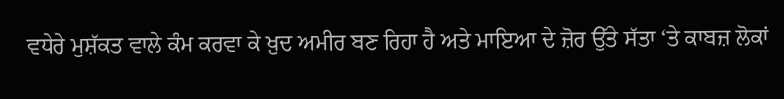ਵਧੇਰੇ ਮੁਸ਼ੱਕਤ ਵਾਲੇ ਕੰਮ ਕਰਵਾ ਕੇ ਖ਼ੁਦ ਅਮੀਰ ਬਣ ਰਿਹਾ ਹੈ ਅਤੇ ਮਾਇਆ ਦੇ ਜ਼ੋਰ ਉੱਤੇ ਸੱਤਾ ‘ਤੇ ਕਾਬਜ਼ ਲੋਕਾਂ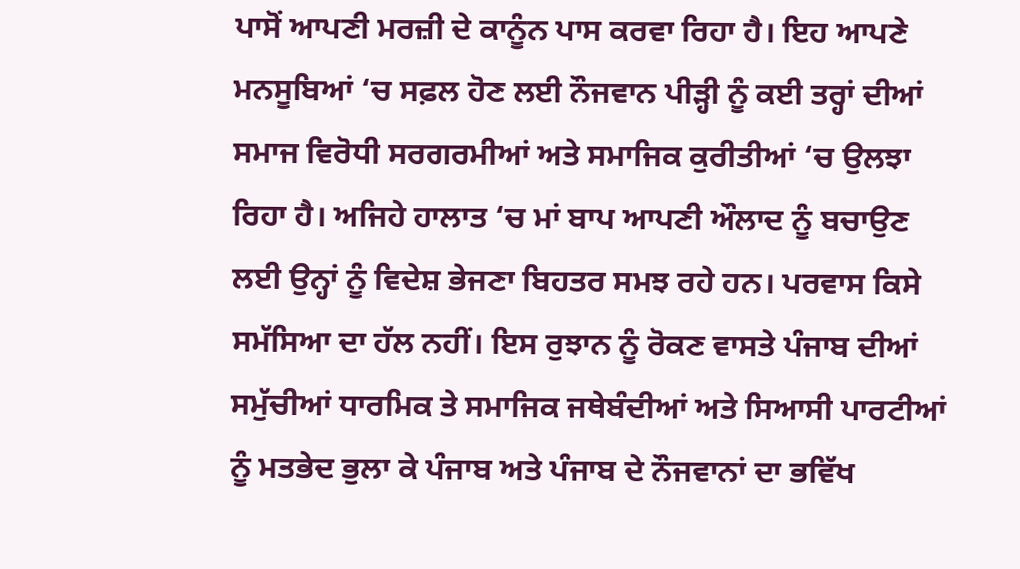ਪਾਸੋਂ ਆਪਣੀ ਮਰਜ਼ੀ ਦੇ ਕਾਨੂੰਨ ਪਾਸ ਕਰਵਾ ਰਿਹਾ ਹੈ। ਇਹ ਆਪਣੇ ਮਨਸੂਬਿਆਂ ‘ਚ ਸਫ਼ਲ ਹੋਣ ਲਈ ਨੌਜਵਾਨ ਪੀੜ੍ਹੀ ਨੂੰ ਕਈ ਤਰ੍ਹਾਂ ਦੀਆਂ ਸਮਾਜ ਵਿਰੋਧੀ ਸਰਗਰਮੀਆਂ ਅਤੇ ਸਮਾਜਿਕ ਕੁਰੀਤੀਆਂ ‘ਚ ਉਲਝਾ ਰਿਹਾ ਹੈ। ਅਜਿਹੇ ਹਾਲਾਤ ‘ਚ ਮਾਂ ਬਾਪ ਆਪਣੀ ਔਲਾਦ ਨੂੰ ਬਚਾਉਣ ਲਈ ਉਨ੍ਹਾਂ ਨੂੰ ਵਿਦੇਸ਼ ਭੇਜਣਾ ਬਿਹਤਰ ਸਮਝ ਰਹੇ ਹਨ। ਪਰਵਾਸ ਕਿਸੇ ਸਮੱਸਿਆ ਦਾ ਹੱਲ ਨਹੀਂ। ਇਸ ਰੁਝਾਨ ਨੂੰ ਰੋਕਣ ਵਾਸਤੇ ਪੰਜਾਬ ਦੀਆਂ ਸਮੁੱਚੀਆਂ ਧਾਰਮਿਕ ਤੇ ਸਮਾਜਿਕ ਜਥੇਬੰਦੀਆਂ ਅਤੇ ਸਿਆਸੀ ਪਾਰਟੀਆਂ ਨੂੰ ਮਤਭੇਦ ਭੁਲਾ ਕੇ ਪੰਜਾਬ ਅਤੇ ਪੰਜਾਬ ਦੇ ਨੌਜਵਾਨਾਂ ਦਾ ਭਵਿੱਖ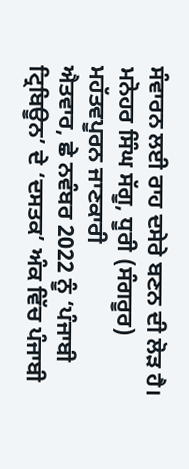ਸੰਵਾਰਨ ਲਈ ਰਾਹ ਦਸੇਰੇ ਬਣਨ ਦੀ ਲੋੜ ਹੈ।
ਮਨੋਹਰ ਸਿੰਘ ਸੱਗੂ, ਧੂਰੀ (ਸੰਗਰੂਰ)
ਮਹੱਤਵਪੂਰਨ ਜਾਣਕਾਰੀ
ਐਤਵਾਰ, ਛੇ ਨਵੰਬਰ 2022 ਨੂੰ ‘ਪੰਜਾਬੀ ਟ੍ਰਿਬਿਊਨ’ ਦੇ ‘ਦਸਤਕ’ ਅੰਕ ਵਿੱਚ ਪੰਜਾਬੀ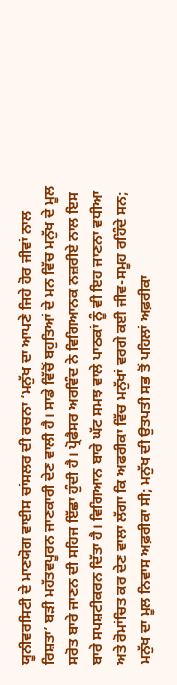ਯੂਨੀਵਰਸਿਟੀ ਦੇ ਮਾਣਯੋਗ ਵਾਈਸ ਚਾਂਸਲਰ ਦੀ ਰਚਨਾ ‘ਮਨੁੱਖ ਦਾ ਆਪਣੇ ਜਿਹੇ ਹੋਰ ਜੀਵਾਂ ਨਾਲ ਰਿਸ਼ਤਾ’ ਬੜੀ ਮਹੱਤਵਪੂਰਨ ਜਾਣਕਾਰੀ ਦੇਣ ਵਾਲੀ ਹੈ। ਸਾਡੇ ਵਿੱਚੋਂ ਬਹੁਤਿਆਂ ਦੇ ਮਨ ਵਿੱਚ ਮਨੁੱਖ ਦੇ ਮੂਲ ਸਰੋਤ ਬਾਰੇ ਜਾਣਨ ਦੀ ਸਹਿਜ ਇੱਛਾ ਹੁੰਦੀ ਹੈ। ਪ੍ਰੋਫੈਸਰ ਅਰਵਿੰਦ ਨੇ ਵਿਗਿਆਨਕ ਨਜ਼ਰੀਏ ਨਾਲ ਇਸ ਬਾਰੇ ਸਪਸ਼ਟੀਕਰਨ ਦਿੱਤਾ ਹੈ। ਵਿਗਿਆਨ ਬਾਰੇ ਘੱਟ ਸਮਝ ਵਾਲੇ ਪਾਠਕਾਂ ਨੂੰ ਵੀ ਇਹ ਜਾਣਨਾ ਵਧੀਆ ਅਤੇ ਰੋਮਾਂਚਿਤ ਕਰ ਦੇਣ ਵਾਲਾ ਲੱਗਾ ਕਿ ਅਫਰੀਕਾ ਵਿੱਚ ਮਨੁੱਖਾਂ ਵਰਗੇ ਕਈ ਜੀਵ-ਸਮੂਹ ਰਹਿੰਦੇ ਸਨ; ਮਨੁੱਖ ਦਾ ਮੂਲ ਨਿਵਾਸ ਅਫ਼ਰੀਕਾ ਸੀ; ਮਨੁੱਖ ਦੀ ਉਤਪਤੀ ਸਭ ਤੋਂ ਪਹਿਲਾਂ ਅਫ਼ਰੀਕਾ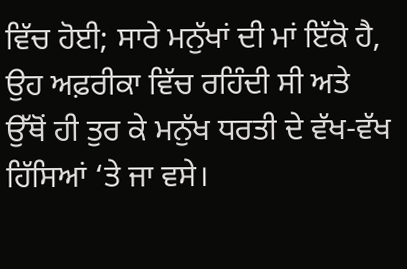ਵਿੱਚ ਹੋਈ; ਸਾਰੇ ਮਨੁੱਖਾਂ ਦੀ ਮਾਂ ਇੱਕੋ ਹੈ, ਉਹ ਅਫ਼ਰੀਕਾ ਵਿੱਚ ਰਹਿੰਦੀ ਸੀ ਅਤੇ ਉੱਥੋਂ ਹੀ ਤੁਰ ਕੇ ਮਨੁੱਖ ਧਰਤੀ ਦੇ ਵੱਖ-ਵੱਖ ਹਿੱਸਿਆਂ ‘ਤੇ ਜਾ ਵਸੇ।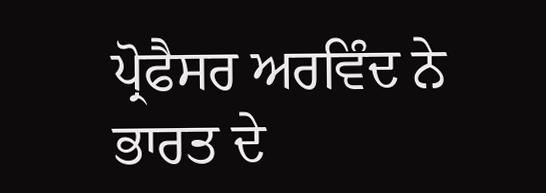ਪ੍ਰੋਫੈਸਰ ਅਰਵਿੰਦ ਨੇ ਭਾਰਤ ਦੇ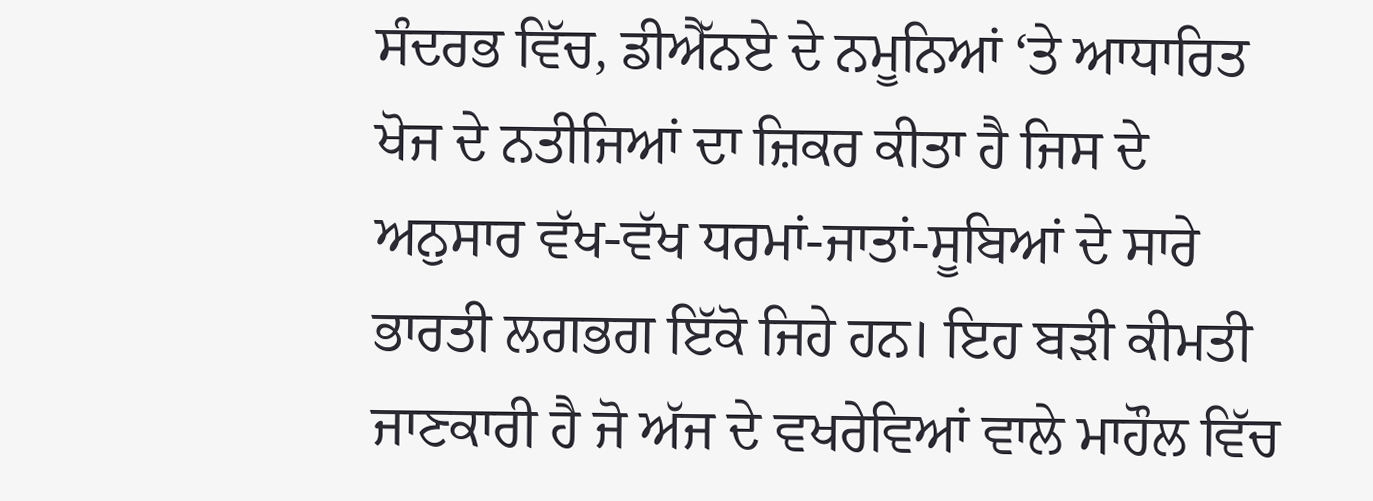ਸੰਦਰਭ ਵਿੱਚ, ਡੀਐੱਨਏ ਦੇ ਨਮੂਨਿਆਂ ‘ਤੇ ਆਧਾਰਿਤ ਖੋਜ ਦੇ ਨਤੀਜਿਆਂ ਦਾ ਜ਼ਿਕਰ ਕੀਤਾ ਹੈ ਜਿਸ ਦੇ ਅਨੁਸਾਰ ਵੱਖ-ਵੱਖ ਧਰਮਾਂ-ਜਾਤਾਂ-ਸੂਬਿਆਂ ਦੇ ਸਾਰੇ ਭਾਰਤੀ ਲਗਭਗ ਇੱਕੋ ਜਿਹੇ ਹਨ। ਇਹ ਬੜੀ ਕੀਮਤੀ ਜਾਣਕਾਰੀ ਹੈ ਜੋ ਅੱਜ ਦੇ ਵਖਰੇਵਿਆਂ ਵਾਲੇ ਮਾਹੌਲ ਵਿੱਚ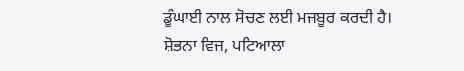ਡੂੰਘਾਈ ਨਾਲ ਸੋਚਣ ਲਈ ਮਜਬੂਰ ਕਰਦੀ ਹੈ।
ਸ਼ੋਭਨਾ ਵਿਜ, ਪਟਿਆਲਾ